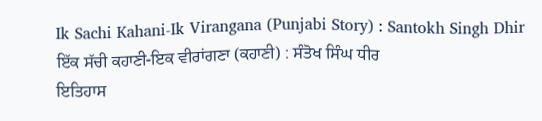Ik Sachi Kahani-Ik Virangana (Punjabi Story) : Santokh Singh Dhir
ਇੱਕ ਸੱਚੀ ਕਹਾਣੀ-ਇਕ ਵੀਰਾਂਗਣਾ (ਕਹਾਣੀ) : ਸੰਤੋਖ ਸਿੰਘ ਧੀਰ
ਇਤਿਹਾਸ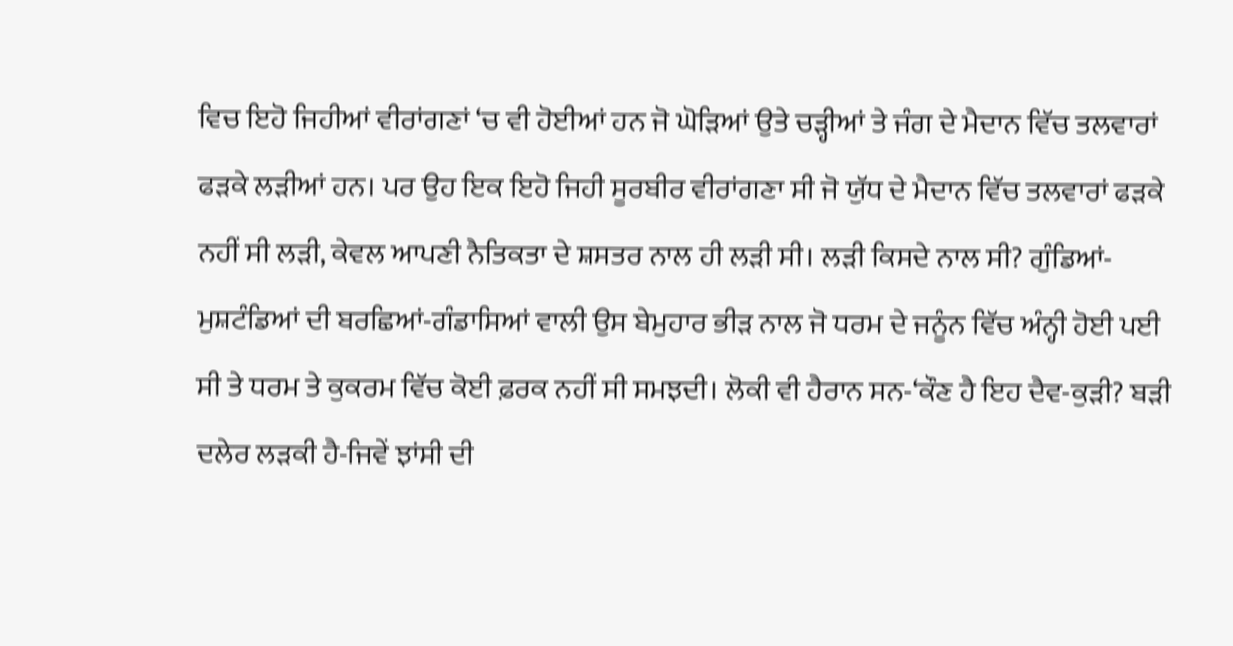ਵਿਚ ਇਹੋ ਜਿਹੀਆਂ ਵੀਰਾਂਗਣਾਂ ‘ਚ ਵੀ ਹੋਈਆਂ ਹਨ ਜੋ ਘੋੜਿਆਂ ਉਤੇ ਚੜ੍ਹੀਆਂ ਤੇ ਜੰਗ ਦੇ ਮੈਦਾਨ ਵਿੱਚ ਤਲਵਾਰਾਂ ਫੜਕੇ ਲੜੀਆਂ ਹਨ। ਪਰ ਉਹ ਇਕ ਇਹੋ ਜਿਹੀ ਸੂਰਬੀਰ ਵੀਰਾਂਗਣਾ ਸੀ ਜੋ ਯੁੱਧ ਦੇ ਮੈਦਾਨ ਵਿੱਚ ਤਲਵਾਰਾਂ ਫੜਕੇ ਨਹੀਂ ਸੀ ਲੜੀ, ਕੇਵਲ ਆਪਣੀ ਨੈਤਿਕਤਾ ਦੇ ਸ਼ਸਤਰ ਨਾਲ ਹੀ ਲੜੀ ਸੀ। ਲੜੀ ਕਿਸਦੇ ਨਾਲ ਸੀ? ਗੁੰਡਿਆਂ-ਮੁਸ਼ਟੰਡਿਆਂ ਦੀ ਬਰਛਿਆਂ-ਗੰਡਾਸਿਆਂ ਵਾਲੀ ਉਸ ਬੇਮੁਹਾਰ ਭੀੜ ਨਾਲ ਜੋ ਧਰਮ ਦੇ ਜਨੂੰਨ ਵਿੱਚ ਅੰਨ੍ਹੀ ਹੋਈ ਪਈ ਸੀ ਤੇ ਧਰਮ ਤੇ ਕੁਕਰਮ ਵਿੱਚ ਕੋਈ ਫ਼ਰਕ ਨਹੀਂ ਸੀ ਸਮਝਦੀ। ਲੋਕੀ ਵੀ ਹੈਰਾਨ ਸਨ-‘ਕੌਣ ਹੈ ਇਹ ਦੈਵ-ਕੁੜੀ? ਬੜੀ ਦਲੇਰ ਲੜਕੀ ਹੈ-ਜਿਵੇਂ ਝਾਂਸੀ ਦੀ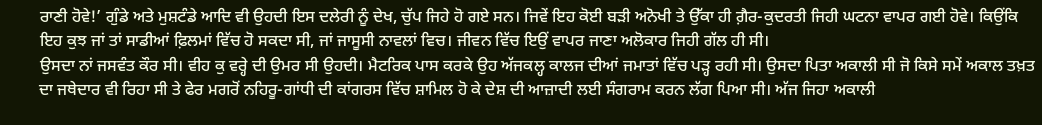ਰਾਣੀ ਹੋਵੇ!’ ਗੁੰਡੇ ਅਤੇ ਮੁਸ਼ਟੰਡੇ ਆਦਿ ਵੀ ਉਹਦੀ ਇਸ ਦਲੇਰੀ ਨੂੰ ਦੇਖ, ਚੁੱਪ ਜਿਹੇ ਹੋ ਗਏ ਸਨ। ਜਿਵੇਂ ਇਹ ਕੋਈ ਬੜੀ ਅਨੋਖੀ ਤੇ ਉੱਕਾ ਹੀ ਗ਼ੈਰ-ਕੁਦਰਤੀ ਜਿਹੀ ਘਟਨਾ ਵਾਪਰ ਗਈ ਹੋਵੇ। ਕਿਉਂਕਿ ਇਹ ਕੁਝ ਜਾਂ ਤਾਂ ਸਾਡੀਆਂ ਫ਼ਿਲਮਾਂ ਵਿੱਚ ਹੋ ਸਕਦਾ ਸੀ, ਜਾਂ ਜਾਸੂਸੀ ਨਾਵਲਾਂ ਵਿਚ। ਜੀਵਨ ਵਿੱਚ ਇਉਂ ਵਾਪਰ ਜਾਣਾ ਅਲੋਕਾਰ ਜਿਹੀ ਗੱਲ ਹੀ ਸੀ।
ਉਸਦਾ ਨਾਂ ਜਸਵੰਤ ਕੌਰ ਸੀ। ਵੀਹ ਕੁ ਵਰ੍ਹੇ ਦੀ ਉਮਰ ਸੀ ਉਹਦੀ। ਮੈਟਰਿਕ ਪਾਸ ਕਰਕੇ ਉਹ ਅੱਜਕਲ੍ਹ ਕਾਲਜ ਦੀਆਂ ਜਮਾਤਾਂ ਵਿੱਚ ਪੜ੍ਹ ਰਹੀ ਸੀ। ਉਸਦਾ ਪਿਤਾ ਅਕਾਲੀ ਸੀ ਜੋ ਕਿਸੇ ਸਮੇਂ ਅਕਾਲ ਤਖ਼ਤ ਦਾ ਜਥੇਦਾਰ ਵੀ ਰਿਹਾ ਸੀ ਤੇ ਫੇਰ ਮਗਰੋਂ ਨਹਿਰੂ-ਗਾਂਧੀ ਦੀ ਕਾਂਗਰਸ ਵਿੱਚ ਸ਼ਾਮਿਲ ਹੋ ਕੇ ਦੇਸ਼ ਦੀ ਆਜ਼ਾਦੀ ਲਈ ਸੰਗਰਾਮ ਕਰਨ ਲੱਗ ਪਿਆ ਸੀ। ਅੱਜ ਜਿਹਾ ਅਕਾਲੀ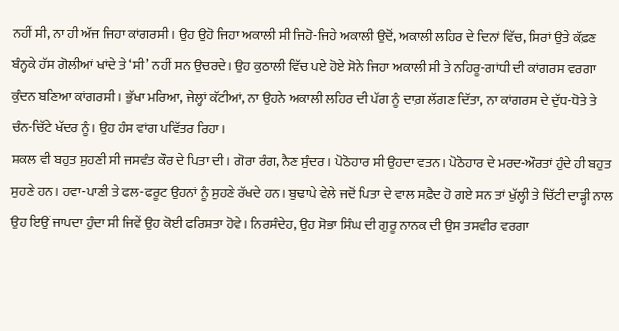ਨਹੀਂ ਸੀ, ਨਾ ਹੀ ਅੱਜ ਜਿਹਾ ਕਾਂਗਰਸੀ। ਉਹ ਉਹੋ ਜਿਹਾ ਅਕਾਲੀ ਸੀ ਜਿਹੋ-ਜਿਹੇ ਅਕਾਲੀ ਉਦੋਂ, ਅਕਾਲੀ ਲਹਿਰ ਦੇ ਦਿਨਾਂ ਵਿੱਚ, ਸਿਰਾਂ ਉਤੇ ਕੱਫ਼ਣ ਬੰਨ੍ਹਕੇ ਹੱਸ ਗੋਲੀਆਂ ਖਾਂਦੇ ਤੇ ‘ਸੀ’ ਨਹੀਂ ਸਨ ਉਚਰਦੇ। ਉਹ ਕੁਠਾਲੀ ਵਿੱਚ ਪਏ ਹੋਏ ਸੋਨੇ ਜਿਹਾ ਅਕਾਲੀ ਸੀ ਤੇ ਨਹਿਰੂ-ਗਾਂਧੀ ਦੀ ਕਾਂਗਰਸ ਵਰਗਾ ਕੁੰਦਨ ਬਣਿਆ ਕਾਂਗਰਸੀ। ਭੁੱਖਾ ਮਰਿਆ, ਜੇਲ੍ਹਾਂ ਕੱਟੀਆਂ, ਨਾ ਉਹਨੇ ਅਕਾਲੀ ਲਹਿਰ ਦੀ ਪੱਗ ਨੂੰ ਦਾਗ਼ ਲੱਗਣ ਦਿੱਤਾ, ਨਾ ਕਾਂਗਰਸ ਦੇ ਦੁੱਧ-ਧੋਤੇ ਤੇ ਚੰਨ-ਚਿੱਟੇ ਖੱਦਰ ਨੂੰ। ਉਹ ਹੰਸ ਵਾਂਗ ਪਵਿੱਤਰ ਰਿਹਾ।
ਸ਼ਕਲ ਵੀ ਬਹੁਤ ਸੁਹਣੀ ਸੀ ਜਸਵੰਤ ਕੌਰ ਦੇ ਪਿਤਾ ਦੀ। ਗੋਰਾ ਰੰਗ, ਨੈਣ ਸੁੰਦਰ। ਪੋਠੋਹਾਰ ਸੀ ਉਹਦਾ ਵਤਨ। ਪੋਠੋਹਾਰ ਦੇ ਮਰਦ-ਔਰਤਾਂ ਹੁੰਦੇ ਹੀ ਬਹੁਤ ਸੁਹਣੇ ਹਨ। ਹਵਾ-ਪਾਣੀ ਤੇ ਫਲ-ਫਰੂਟ ਉਹਨਾਂ ਨੂੰ ਸੁਹਣੇ ਰੱਖਦੇ ਹਨ। ਬੁਢਾਪੇ ਵੇਲੇ ਜਦੋਂ ਪਿਤਾ ਦੇ ਵਾਲ ਸਫ਼ੈਦ ਹੋ ਗਏ ਸਨ ਤਾਂ ਖੁੱਲ੍ਹੀ ਤੇ ਚਿੱਟੀ ਦਾੜ੍ਹੀ ਨਾਲ ਉਹ ਇਉਂ ਜਾਪਦਾ ਹੁੰਦਾ ਸੀ ਜਿਵੇਂ ਉਹ ਕੋਈ ਫਰਿਸ਼ਤਾ ਹੋਵੇ। ਨਿਰਸੰਦੇਹ, ਉਹ ਸੋਭਾ ਸਿੰਘ ਦੀ ਗੁਰੂ ਨਾਨਕ ਦੀ ਉਸ ਤਸਵੀਰ ਵਰਗਾ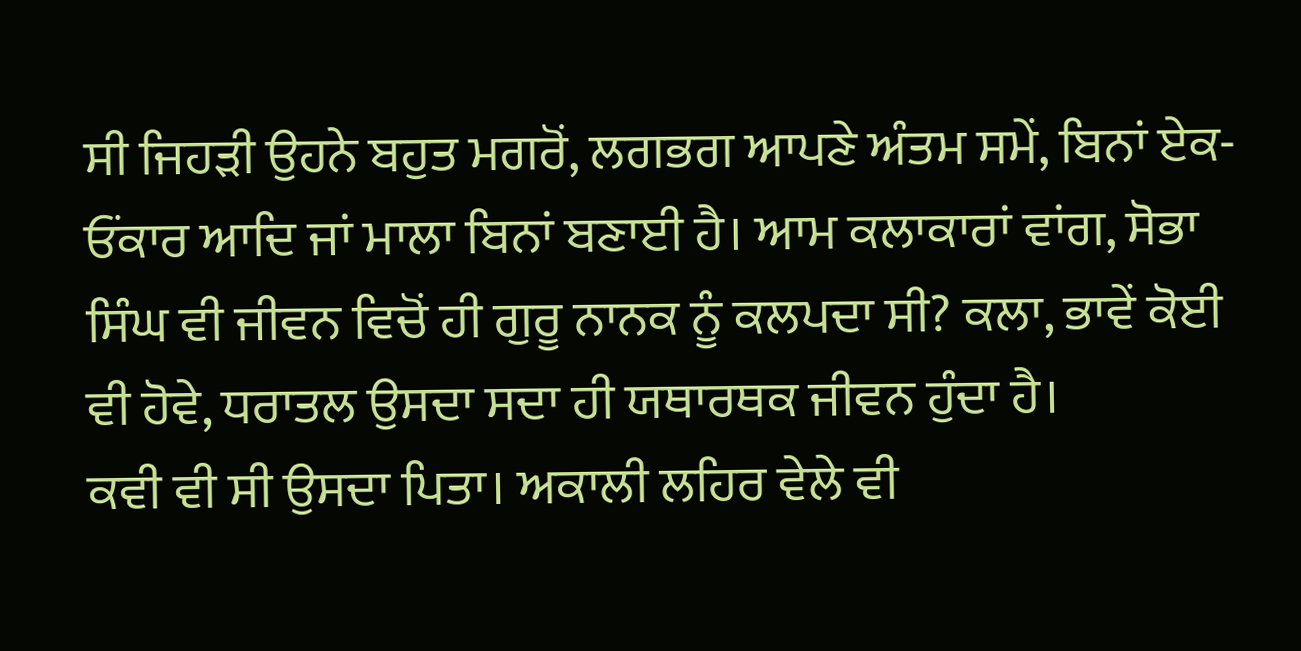ਸੀ ਜਿਹੜੀ ਉਹਨੇ ਬਹੁਤ ਮਗਰੋਂ, ਲਗਭਗ ਆਪਣੇ ਅੰਤਮ ਸਮੇਂ, ਬਿਨਾਂ ਏਕ-ਓਂਕਾਰ ਆਦਿ ਜਾਂ ਮਾਲਾ ਬਿਨਾਂ ਬਣਾਈ ਹੈ। ਆਮ ਕਲਾਕਾਰਾਂ ਵਾਂਗ, ਸੋਭਾ ਸਿੰਘ ਵੀ ਜੀਵਨ ਵਿਚੋਂ ਹੀ ਗੁਰੂ ਨਾਨਕ ਨੂੰ ਕਲਪਦਾ ਸੀ? ਕਲਾ, ਭਾਵੇਂ ਕੋਈ ਵੀ ਹੋਵੇ, ਧਰਾਤਲ ਉਸਦਾ ਸਦਾ ਹੀ ਯਥਾਰਥਕ ਜੀਵਨ ਹੁੰਦਾ ਹੈ।
ਕਵੀ ਵੀ ਸੀ ਉਸਦਾ ਪਿਤਾ। ਅਕਾਲੀ ਲਹਿਰ ਵੇਲੇ ਵੀ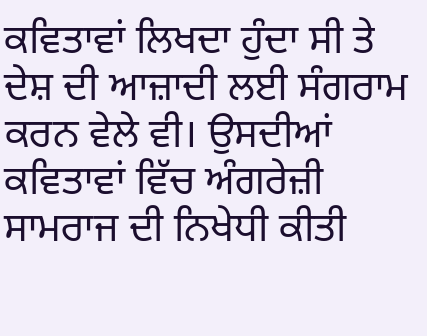ਕਵਿਤਾਵਾਂ ਲਿਖਦਾ ਹੁੰਦਾ ਸੀ ਤੇ ਦੇਸ਼ ਦੀ ਆਜ਼ਾਦੀ ਲਈ ਸੰਗਰਾਮ ਕਰਨ ਵੇਲੇ ਵੀ। ਉਸਦੀਆਂ ਕਵਿਤਾਵਾਂ ਵਿੱਚ ਅੰਗਰੇਜ਼ੀ ਸਾਮਰਾਜ ਦੀ ਨਿਖੇਧੀ ਕੀਤੀ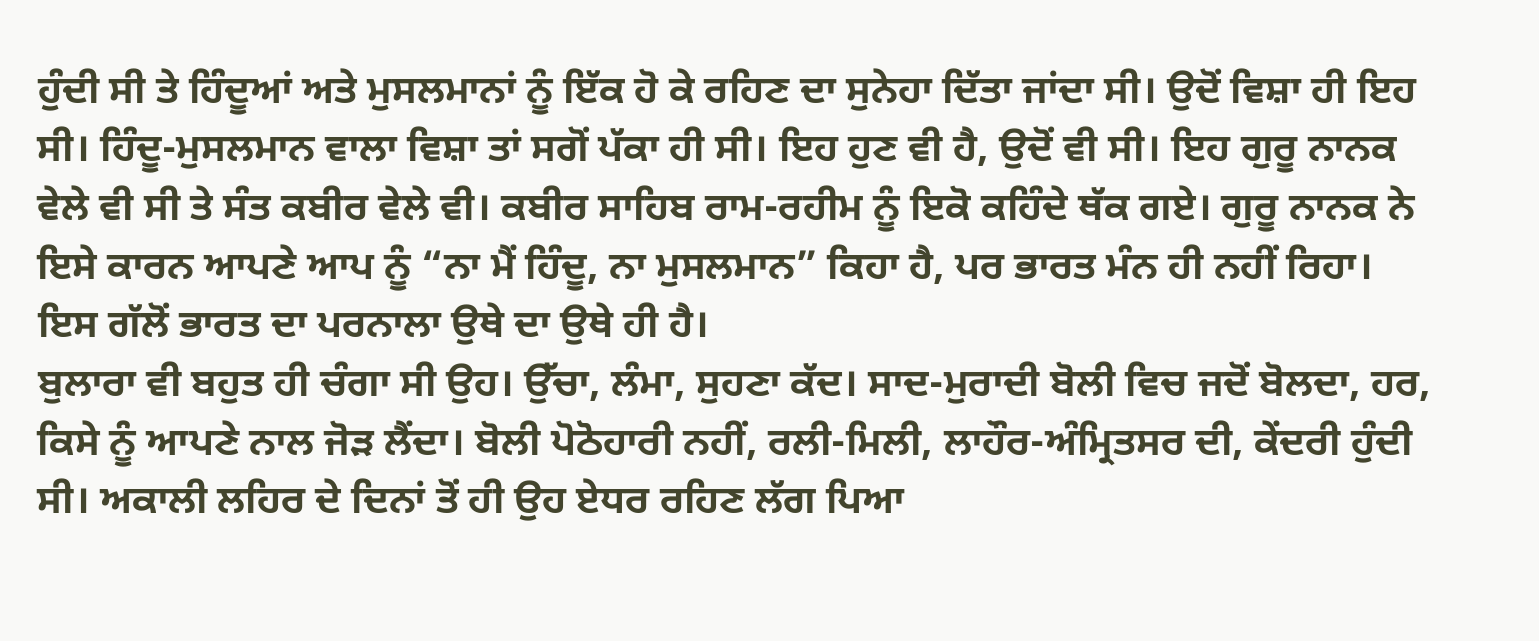ਹੁੰਦੀ ਸੀ ਤੇ ਹਿੰਦੂਆਂ ਅਤੇ ਮੁਸਲਮਾਨਾਂ ਨੂੰ ਇੱਕ ਹੋ ਕੇ ਰਹਿਣ ਦਾ ਸੁਨੇਹਾ ਦਿੱਤਾ ਜਾਂਦਾ ਸੀ। ਉਦੋਂ ਵਿਸ਼ਾ ਹੀ ਇਹ ਸੀ। ਹਿੰਦੂ-ਮੁਸਲਮਾਨ ਵਾਲਾ ਵਿਸ਼ਾ ਤਾਂ ਸਗੋਂ ਪੱਕਾ ਹੀ ਸੀ। ਇਹ ਹੁਣ ਵੀ ਹੈ, ਉਦੋਂ ਵੀ ਸੀ। ਇਹ ਗੁਰੂ ਨਾਨਕ ਵੇਲੇ ਵੀ ਸੀ ਤੇ ਸੰਤ ਕਬੀਰ ਵੇਲੇ ਵੀ। ਕਬੀਰ ਸਾਹਿਬ ਰਾਮ-ਰਹੀਮ ਨੂੰ ਇਕੋ ਕਹਿੰਦੇ ਥੱਕ ਗਏ। ਗੁਰੂ ਨਾਨਕ ਨੇ ਇਸੇ ਕਾਰਨ ਆਪਣੇ ਆਪ ਨੂੰ “ਨਾ ਮੈਂ ਹਿੰਦੂ, ਨਾ ਮੁਸਲਮਾਨ” ਕਿਹਾ ਹੈ, ਪਰ ਭਾਰਤ ਮੰਨ ਹੀ ਨਹੀਂ ਰਿਹਾ। ਇਸ ਗੱਲੋਂ ਭਾਰਤ ਦਾ ਪਰਨਾਲਾ ਉਥੇ ਦਾ ਉਥੇ ਹੀ ਹੈ।
ਬੁਲਾਰਾ ਵੀ ਬਹੁਤ ਹੀ ਚੰਗਾ ਸੀ ਉਹ। ਉੱਚਾ, ਲੰਮਾ, ਸੁਹਣਾ ਕੱਦ। ਸਾਦ-ਮੁਰਾਦੀ ਬੋਲੀ ਵਿਚ ਜਦੋਂ ਬੋਲਦਾ, ਹਰ, ਕਿਸੇ ਨੂੰ ਆਪਣੇ ਨਾਲ ਜੋੜ ਲੈਂਦਾ। ਬੋਲੀ ਪੋਠੋਹਾਰੀ ਨਹੀਂ, ਰਲੀ-ਮਿਲੀ, ਲਾਹੌਰ-ਅੰਮ੍ਰਿਤਸਰ ਦੀ, ਕੇਂਦਰੀ ਹੁੰਦੀ ਸੀ। ਅਕਾਲੀ ਲਹਿਰ ਦੇ ਦਿਨਾਂ ਤੋਂ ਹੀ ਉਹ ਏਧਰ ਰਹਿਣ ਲੱਗ ਪਿਆ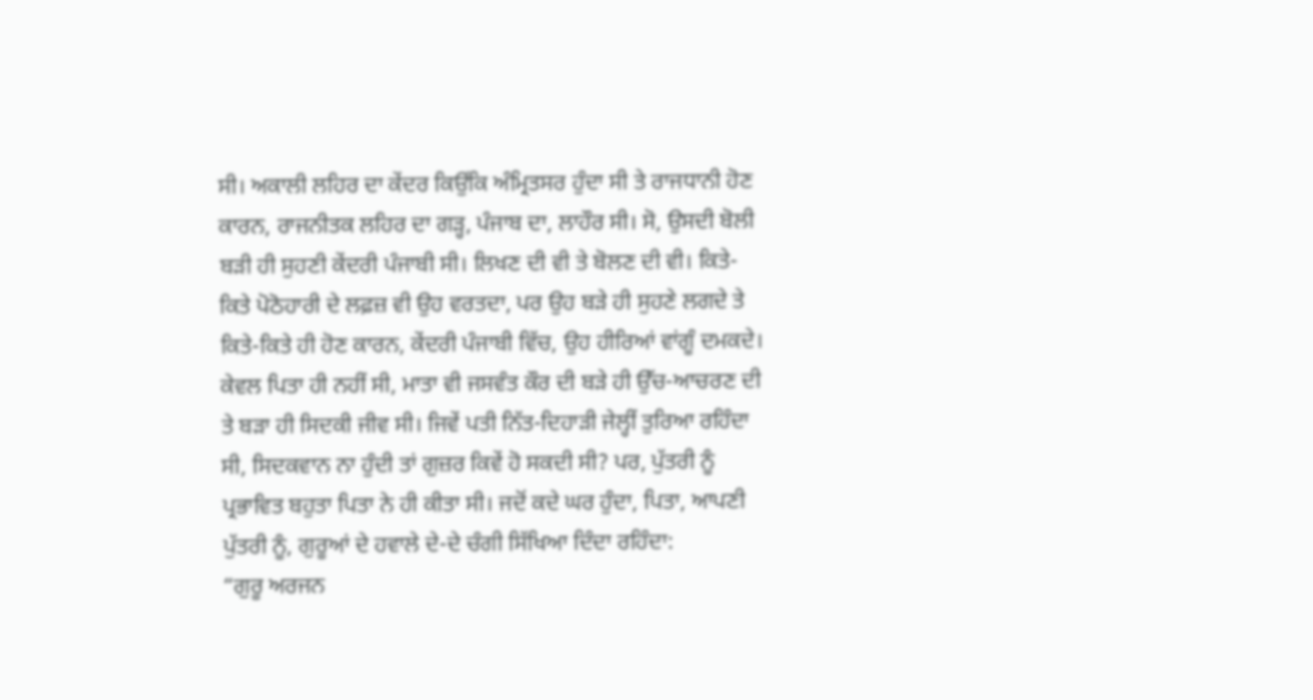ਸੀ। ਅਕਾਲੀ ਲਹਿਰ ਦਾ ਕੇਂਦਰ ਕਿਉਂਕਿ ਅੰਮ੍ਰਿਤਸਰ ਹੁੰਦਾ ਸੀ ਤੇ ਰਾਜਧਾਨੀ ਹੋਣ ਕਾਰਨ, ਰਾਜਨੀਤਕ ਲਹਿਰ ਦਾ ਗੜ੍ਹ, ਪੰਜਾਬ ਦਾ, ਲਾਹੌਰ ਸੀ। ਸੋ, ਉਸਦੀ ਬੋਲੀ ਬੜੀ ਹੀ ਸੁਹਣੀ ਕੇਂਦਰੀ ਪੰਜਾਬੀ ਸੀ। ਲਿਖਣ ਦੀ ਵੀ ਤੇ ਬੋਲਣ ਦੀ ਵੀ। ਕਿਤੇ-ਕਿਤੇ ਪੋਠੋਹਾਰੀ ਦੇ ਲਫ਼ਜ਼ ਵੀ ਉਹ ਵਰਤਦਾ, ਪਰ ਉਹ ਬੜੇ ਹੀ ਸੁਹਣੇ ਲਗਦੇ ਤੇ ਕਿਤੇ-ਕਿਤੇ ਹੀ ਹੋਣ ਕਾਰਨ, ਕੇਂਦਰੀ ਪੰਜਾਬੀ ਵਿੱਚ, ਉਹ ਹੀਰਿਆਂ ਵਾਂਗੂੰ ਦਮਕਦੇ।
ਕੇਵਲ ਪਿਤਾ ਹੀ ਨਹੀਂ ਸੀ, ਮਾਤਾ ਵੀ ਜਸਵੰਤ ਕੌਰ ਦੀ ਬੜੇ ਹੀ ਉੱਚ-ਆਚਰਣ ਦੀ ਤੇ ਬੜਾ ਹੀ ਸਿਦਕੀ ਜੀਵ ਸੀ। ਜਿਵੇਂ ਪਤੀ ਨਿੱਤ-ਦਿਹਾੜੀ ਜੇਲ੍ਹੀਂ ਤੁਰਿਆ ਰਹਿੰਦਾ ਸੀ, ਸਿਦਕਵਾਨ ਨਾ ਹੁੰਦੀ ਤਾਂ ਗੁਜ਼ਰ ਕਿਵੇਂ ਹੋ ਸਕਦੀ ਸੀ? ਪਰ, ਪੁੱਤਰੀ ਨੂੰ ਪ੍ਰਭਾਵਿਤ ਬਹੁਤਾ ਪਿਤਾ ਨੇ ਹੀ ਕੀਤਾ ਸੀ। ਜਦੋਂ ਕਦੇ ਘਰ ਹੁੰਦਾ, ਪਿਤਾ, ਆਪਣੀ ਪੁੱਤਰੀ ਨੂੰ, ਗੁਰੂਆਂ ਦੇ ਹਵਾਲੇ ਦੇ-ਦੇ ਚੰਗੀ ਸਿੱਖਿਆ ਦਿੰਦਾ ਰਹਿੰਦਾ:
“ਗੁਰੂ ਅਰਜਨ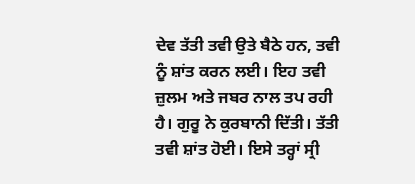ਦੇਵ ਤੱਤੀ ਤਵੀ ਉਤੇ ਬੈਠੇ ਹਨ, ਤਵੀ ਨੂੰ ਸ਼ਾਂਤ ਕਰਨ ਲਈ। ਇਹ ਤਵੀ ਜ਼ੁਲਮ ਅਤੇ ਜਬਰ ਨਾਲ ਤਪ ਰਹੀ ਹੈ। ਗੁਰੂ ਨੇ ਕੁਰਬਾਨੀ ਦਿੱਤੀ। ਤੱਤੀ ਤਵੀ ਸ਼ਾਂਤ ਹੋਈ। ਇਸੇ ਤਰ੍ਹਾਂ ਸ੍ਰੀ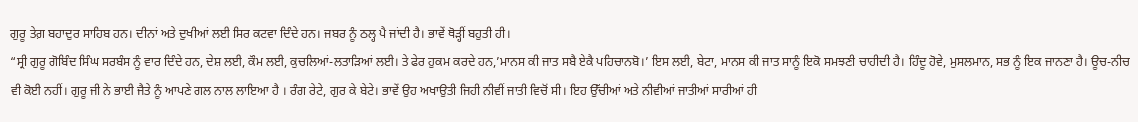ਗੁਰੂ ਤੇਗ਼ ਬਹਾਦੁਰ ਸਾਹਿਬ ਹਨ। ਦੀਨਾਂ ਅਤੇ ਦੁਖੀਆਂ ਲਈ ਸਿਰ ਕਟਵਾ ਦਿੰਦੇ ਹਨ। ਜਬਰ ਨੂੰ ਠਲ੍ਹ ਪੈ ਜਾਂਦੀ ਹੈ। ਭਾਵੇਂ ਥੋੜ੍ਹੀਂ ਬਹੁਤੀ ਹੀ।
“ਸ੍ਰੀ ਗੁਰੂ ਗੋਬਿੰਦ ਸਿੰਘ ਸਰਬੰਸ ਨੂੰ ਵਾਰ ਦਿੰਦੇ ਹਨ, ਦੇਸ਼ ਲਈ, ਕੌਮ ਲਈ, ਕੁਚਲਿਆਂ-ਲਤਾੜਿਆਂ ਲਈ। ਤੇ ਫੇਰ ਹੁਕਮ ਕਰਦੇ ਹਨ,’ਮਾਨਸ ਕੀ ਜਾਤ ਸਬੈ ਏਕੈ ਪਹਿਚਾਨਬੋ।’ ਇਸ ਲਈ, ਬੇਟਾ, ਮਾਨਸ ਕੀ ਜਾਤ ਸਾਨੂੰ ਇਕੋ ਸਮਝਣੀ ਚਾਹੀਦੀ ਹੈ। ਹਿੰਦੂ ਹੋਵੇ, ਮੁਸਲਮਾਨ, ਸਭ ਨੂੰ ਇਕ ਜਾਨਣਾ ਹੈ। ਊਚ-ਨੀਚ ਵੀ ਕੋਈ ਨਹੀਂ। ਗੁਰੂ ਜੀ ਨੇ ਭਾਈ ਜੈਤੇ ਨੂੰ ਆਪਣੇ ਗਲ ਨਾਲ ਲਾਇਆ ਹੈ । ਰੰਗ ਰੇਟੇ, ਗੁਰ ਕੇ ਬੇਟੇ। ਭਾਵੇਂ ਉਹ ਅਖਾਉਤੀ ਜਿਹੀ ਨੀਵੀਂ ਜਾਤੀ ਵਿਚੋਂ ਸੀ। ਇਹ ਉੱਚੀਆਂ ਅਤੇ ਨੀਵੀਆਂ ਜਾਤੀਆਂ ਸਾਰੀਆਂ ਹੀ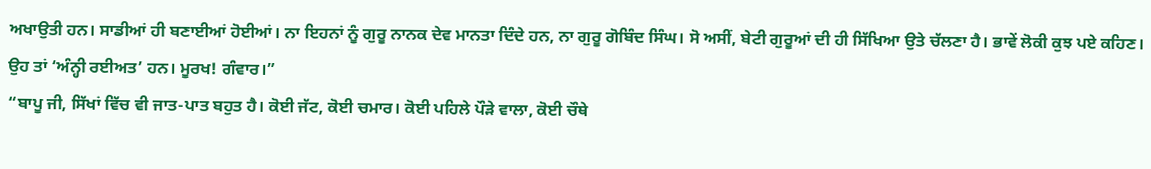ਅਖਾਉਤੀ ਹਨ। ਸਾਡੀਆਂ ਹੀ ਬਣਾਈਆਂ ਹੋਈਆਂ। ਨਾ ਇਹਨਾਂ ਨੂੰ ਗੁਰੂ ਨਾਨਕ ਦੇਵ ਮਾਨਤਾ ਦਿੰਦੇ ਹਨ, ਨਾ ਗੁਰੂ ਗੋਬਿੰਦ ਸਿੰਘ। ਸੋ ਅਸੀਂ, ਬੇਟੀ ਗੁਰੂਆਂ ਦੀ ਹੀ ਸਿੱਖਿਆ ਉਤੇ ਚੱਲਣਾ ਹੈ। ਭਾਵੇਂ ਲੋਕੀ ਕੁਝ ਪਏ ਕਹਿਣ। ਉਹ ਤਾਂ ‘ਅੰਨ੍ਹੀ ਰਈਅਤ’ ਹਨ। ਮੂਰਖ! ਗੰਵਾਰ।”
“ਬਾਪੂ ਜੀ, ਸਿੱਖਾਂ ਵਿੱਚ ਵੀ ਜਾਤ-ਪਾਤ ਬਹੁਤ ਹੈ। ਕੋਈ ਜੱਟ, ਕੋਈ ਚਮਾਰ। ਕੋਈ ਪਹਿਲੇ ਪੌੜੇ ਵਾਲਾ, ਕੋਈ ਚੌਥੇ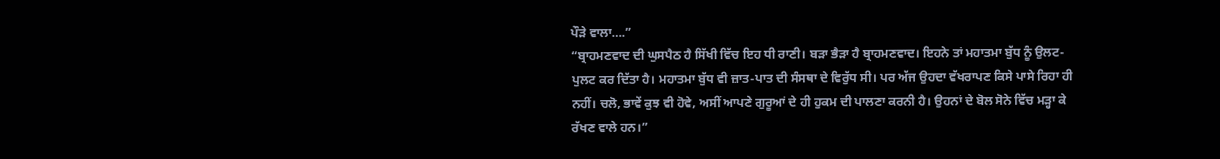ਪੌੜੇ ਵਾਲਾ….”
“ਬ੍ਰਾਹਮਣਵਾਦ ਦੀ ਘੁਸਪੈਠ ਹੈ ਸਿੱਖੀ ਵਿੱਚ ਇਹ ਧੀ ਰਾਣੀ। ਬੜਾ ਭੈੜਾ ਹੈ ਬ੍ਰਾਹਮਣਵਾਦ। ਇਹਨੇ ਤਾਂ ਮਹਾਤਮਾ ਬੁੱਧ ਨੂੰ ਉਲਟ-ਪੁਲਟ ਕਰ ਦਿੱਤਾ ਹੈ। ਮਹਾਤਮਾ ਬੁੱਧ ਵੀ ਜ਼ਾਤ-ਪਾਤ ਦੀ ਸੰਸਥਾ ਦੇ ਵਿਰੁੱਧ ਸੀ। ਪਰ ਅੱਜ ਉਹਦਾ ਵੱਖਰਾਪਣ ਕਿਸੇ ਪਾਸੇ ਰਿਹਾ ਹੀ ਨਹੀਂ। ਚਲੋ, ਭਾਵੇਂ ਕੁਝ ਵੀ ਹੋਵੇ, ਅਸੀਂ ਆਪਣੇ ਗੁਰੂਆਂ ਦੇ ਹੀ ਹੁਕਮ ਦੀ ਪਾਲਣਾ ਕਰਨੀ ਹੈ। ਉਹਨਾਂ ਦੇ ਬੋਲ ਸੋਨੇ ਵਿੱਚ ਮੜ੍ਹਾ ਕੇ ਰੱਖਣ ਵਾਲੇ ਹਨ।”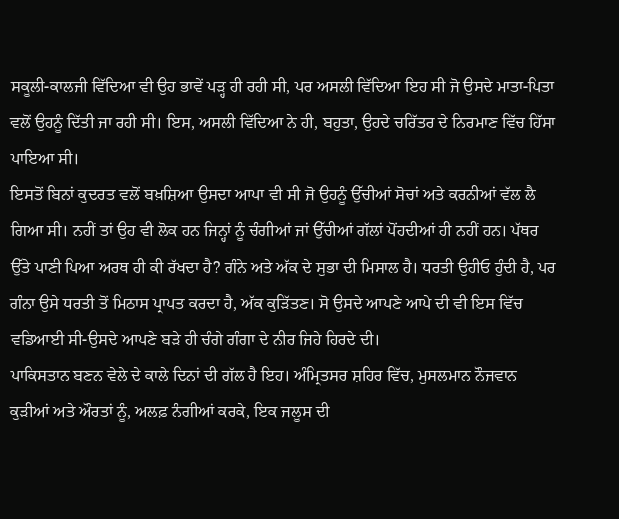ਸਕੂਲੀ-ਕਾਲਜੀ ਵਿੱਦਿਆ ਵੀ ਉਹ ਭਾਵੇਂ ਪੜ੍ਹ ਹੀ ਰਹੀ ਸੀ, ਪਰ ਅਸਲੀ ਵਿੱਦਿਆ ਇਹ ਸੀ ਜੋ ਉਸਦੇ ਮਾਤਾ-ਪਿਤਾ ਵਲੋਂ ਉਹਨੂੰ ਦਿੱਤੀ ਜਾ ਰਹੀ ਸੀ। ਇਸ, ਅਸਲੀ ਵਿੱਦਿਆ ਨੇ ਹੀ, ਬਹੁਤਾ, ਉਹਦੇ ਚਰਿੱਤਰ ਦੇ ਨਿਰਮਾਣ ਵਿੱਚ ਹਿੱਸਾ ਪਾਇਆ ਸੀ।
ਇਸਤੋਂ ਬਿਨਾਂ ਕੁਦਰਤ ਵਲੋਂ ਬਖ਼ਸ਼ਿਆ ਉਸਦਾ ਆਪਾ ਵੀ ਸੀ ਜੋ ਉਹਨੂੰ ਉੱਚੀਆਂ ਸੋਚਾਂ ਅਤੇ ਕਰਨੀਆਂ ਵੱਲ ਲੈ ਗਿਆ ਸੀ। ਨਹੀਂ ਤਾਂ ਉਹ ਵੀ ਲੋਕ ਹਨ ਜਿਨ੍ਹਾਂ ਨੂੰ ਚੰਗੀਆਂ ਜਾਂ ਉੱਚੀਆਂ ਗੱਲਾਂ ਪੋਂਹਦੀਆਂ ਹੀ ਨਹੀਂ ਹਨ। ਪੱਥਰ ਉੱਤੇ ਪਾਣੀ ਪਿਆ ਅਰਥ ਹੀ ਕੀ ਰੱਖਦਾ ਹੈ? ਗੰਨੇ ਅਤੇ ਅੱਕ ਦੇ ਸੁਭਾ ਦੀ ਮਿਸਾਲ ਹੈ। ਧਰਤੀ ਉਹੀਓ ਹੁੰਦੀ ਹੈ, ਪਰ ਗੰਨਾ ਉਸੇ ਧਰਤੀ ਤੋਂ ਮਿਠਾਸ ਪ੍ਰਾਪਤ ਕਰਦਾ ਹੈ, ਅੱਕ ਕੁੜਿੱਤਣ। ਸੋ ਉਸਦੇ ਆਪਣੇ ਆਪੇ ਦੀ ਵੀ ਇਸ ਵਿੱਚ ਵਡਿਆਈ ਸੀ-ਉਸਦੇ ਆਪਣੇ ਬੜੇ ਹੀ ਚੰਗੇ ਗੰਗਾ ਦੇ ਨੀਰ ਜਿਹੇ ਹਿਰਦੇ ਦੀ।
ਪਾਕਿਸਤਾਨ ਬਣਨ ਵੇਲੇ ਦੇ ਕਾਲੇ ਦਿਨਾਂ ਦੀ ਗੱਲ ਹੈ ਇਹ। ਅੰਮ੍ਰਿਤਸਰ ਸ਼ਹਿਰ ਵਿੱਚ, ਮੁਸਲਮਾਨ ਨੌਜਵਾਨ ਕੁੜੀਆਂ ਅਤੇ ਔਰਤਾਂ ਨੂੰ, ਅਲਫ਼ ਨੰਗੀਆਂ ਕਰਕੇ, ਇਕ ਜਲੂਸ ਦੀ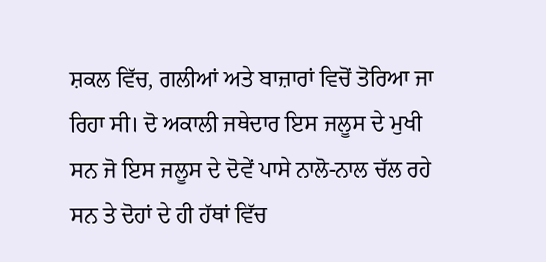ਸ਼ਕਲ ਵਿੱਚ, ਗਲੀਆਂ ਅਤੇ ਬਾਜ਼ਾਰਾਂ ਵਿਚੋਂ ਤੋਰਿਆ ਜਾ ਰਿਹਾ ਸੀ। ਦੋ ਅਕਾਲੀ ਜਥੇਦਾਰ ਇਸ ਜਲੂਸ ਦੇ ਮੁਖੀ ਸਨ ਜੋ ਇਸ ਜਲੂਸ ਦੇ ਦੋਵੇਂ ਪਾਸੇ ਨਾਲੋ-ਨਾਲ ਚੱਲ ਰਹੇ ਸਨ ਤੇ ਦੋਹਾਂ ਦੇ ਹੀ ਹੱਥਾਂ ਵਿੱਚ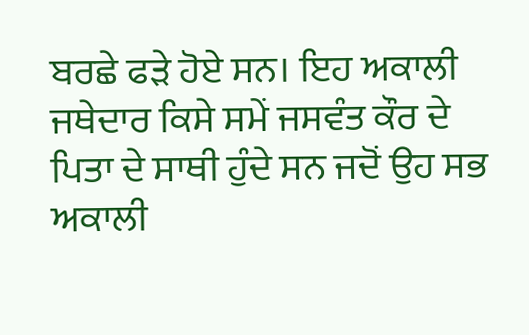ਬਰਛੇ ਫੜੇ ਹੋਏ ਸਨ। ਇਹ ਅਕਾਲੀ ਜਥੇਦਾਰ ਕਿਸੇ ਸਮੇਂ ਜਸਵੰਤ ਕੌਰ ਦੇ ਪਿਤਾ ਦੇ ਸਾਥੀ ਹੁੰਦੇ ਸਨ ਜਦੋਂ ਉਹ ਸਭ ਅਕਾਲੀ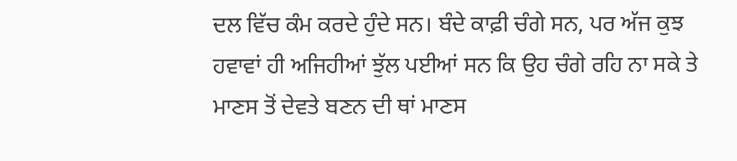ਦਲ ਵਿੱਚ ਕੰਮ ਕਰਦੇ ਹੁੰਦੇ ਸਨ। ਬੰਦੇ ਕਾਫ਼ੀ ਚੰਗੇ ਸਨ, ਪਰ ਅੱਜ ਕੁਝ ਹਵਾਵਾਂ ਹੀ ਅਜਿਹੀਆਂ ਝੁੱਲ ਪਈਆਂ ਸਨ ਕਿ ਉਹ ਚੰਗੇ ਰਹਿ ਨਾ ਸਕੇ ਤੇ ਮਾਣਸ ਤੋਂ ਦੇਵਤੇ ਬਣਨ ਦੀ ਥਾਂ ਮਾਣਸ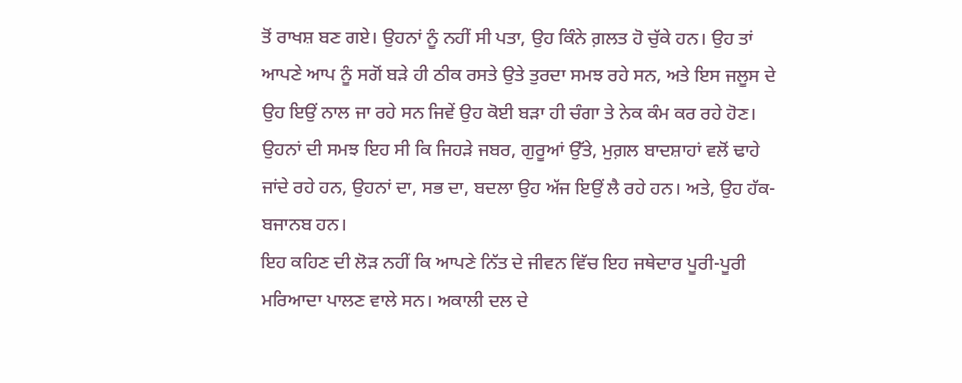ਤੋਂ ਰਾਖਸ਼ ਬਣ ਗਏ। ਉਹਨਾਂ ਨੂੰ ਨਹੀਂ ਸੀ ਪਤਾ, ਉਹ ਕਿੰਨੇ ਗ਼ਲਤ ਹੋ ਚੁੱਕੇ ਹਨ। ਉਹ ਤਾਂ ਆਪਣੇ ਆਪ ਨੂੰ ਸਗੋਂ ਬੜੇ ਹੀ ਠੀਕ ਰਸਤੇ ਉਤੇ ਤੁਰਦਾ ਸਮਝ ਰਹੇ ਸਨ, ਅਤੇ ਇਸ ਜਲੂਸ ਦੇ ਉਹ ਇਉਂ ਨਾਲ ਜਾ ਰਹੇ ਸਨ ਜਿਵੇਂ ਉਹ ਕੋਈ ਬੜਾ ਹੀ ਚੰਗਾ ਤੇ ਨੇਕ ਕੰਮ ਕਰ ਰਹੇ ਹੋਣ। ਉਹਨਾਂ ਦੀ ਸਮਝ ਇਹ ਸੀ ਕਿ ਜਿਹੜੇ ਜਬਰ, ਗੁਰੂਆਂ ਉੱਤੇ, ਮੁਗ਼ਲ ਬਾਦਸ਼ਾਹਾਂ ਵਲੋਂ ਢਾਹੇ ਜਾਂਦੇ ਰਹੇ ਹਨ, ਉਹਨਾਂ ਦਾ, ਸਭ ਦਾ, ਬਦਲਾ ਉਹ ਅੱਜ ਇਉਂ ਲੈ ਰਹੇ ਹਨ। ਅਤੇ, ਉਹ ਹੱਕ-ਬਜਾਨਬ ਹਨ।
ਇਹ ਕਹਿਣ ਦੀ ਲੋੜ ਨਹੀਂ ਕਿ ਆਪਣੇ ਨਿੱਤ ਦੇ ਜੀਵਨ ਵਿੱਚ ਇਹ ਜਥੇਦਾਰ ਪੂਰੀ-ਪੂਰੀ ਮਰਿਆਦਾ ਪਾਲਣ ਵਾਲੇ ਸਨ। ਅਕਾਲੀ ਦਲ ਦੇ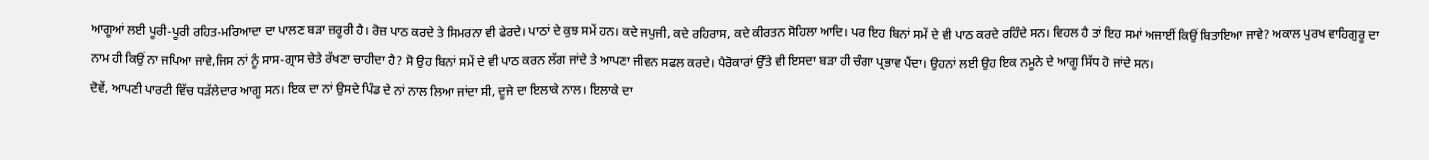ਆਗੂਆਂ ਲਈ ਪੂਰੀ-ਪੂਰੀ ਰਹਿਤ-ਮਰਿਆਦਾ ਦਾ ਪਾਲਣ ਬੜਾ ਜ਼ਰੂਰੀ ਹੈ। ਰੋਜ਼ ਪਾਠ ਕਰਦੇ ਤੇ ਸਿਮਰਨਾ ਵੀ ਫੇਰਦੇ। ਪਾਠਾਂ ਦੇ ਕੁਝ ਸਮੇਂ ਹਨ। ਕਦੇ ਜਪੁਜੀ, ਕਦੇ ਰਹਿਰਾਸ, ਕਦੇ ਕੀਰਤਨ ਸੋਹਿਲਾ ਆਦਿ। ਪਰ ਇਹ ਬਿਨਾਂ ਸਮੇਂ ਦੇ ਵੀ ਪਾਠ ਕਰਦੇ ਰਹਿੰਦੇ ਸਨ। ਵਿਹਲ ਹੈ ਤਾਂ ਇਹ ਸਮਾਂ ਅਜਾਈਂ ਕਿਉਂ ਬਿਤਾਇਆ ਜਾਵੇ? ਅਕਾਲ ਪੁਰਖ ਵਾਹਿਗੁਰੂ ਦਾ ਨਾਮ ਹੀ ਕਿਉਂ ਨਾ ਜਪਿਆ ਜਾਵੇ,ਜਿਸ ਨਾਂ ਨੂੰ ਸਾਸ-ਗ੍ਰਾਸ ਚੇਤੇ ਰੱਖਣਾ ਚਾਹੀਦਾ ਹੈ? ਸੋ ਉਹ ਬਿਨਾਂ ਸਮੇਂ ਦੇ ਵੀ ਪਾਠ ਕਰਨ ਲੱਗ ਜਾਂਦੇ ਤੇ ਆਪਣਾ ਜੀਵਨ ਸਫਲ ਕਰਦੇ। ਪੈਰੋਕਾਰਾਂ ਉੱਤੇ ਵੀ ਇਸਦਾ ਬੜਾ ਹੀ ਚੰਗਾ ਪ੍ਰਭਾਵ ਪੈਂਦਾ। ਉਹਨਾਂ ਲਈ ਉਹ ਇਕ ਨਮੂਨੇ ਦੇ ਆਗੂ ਸਿੱਧ ਹੋ ਜਾਂਦੇ ਸਨ।
ਦੋਵੇਂ, ਆਪਣੀ ਪਾਰਟੀ ਵਿੱਚ ਧੜੱਲੇਦਾਰ ਆਗੂ ਸਨ। ਇਕ ਦਾ ਨਾਂ ਉਸਦੇ ਪਿੰਡ ਦੇ ਨਾਂ ਨਾਲ ਲਿਆ ਜਾਂਦਾ ਸੀ, ਦੂਜੇ ਦਾ ਇਲਾਕੇ ਨਾਲ। ਇਲਾਕੇ ਦਾ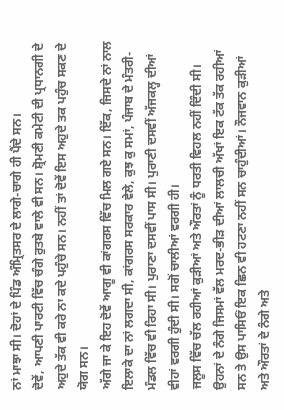ਨਾਂ ਮਾਝਾ ਸੀ। ਦੋਹਾਂ ਦੇ ਪਿੰਡ ਅੰਮ੍ਰਿਤਸਰ ਦੇ ਲਾਗੇ-ਚਾਗੇ ਹੀ ਪੈਂਦੇ ਸਨ।
ਦੋਵੇਂ, ਆਪਣੀ ਪਾਰਟੀ ਵਿੱਚ ਚੰਗੇ ਰੁਤਬੇ ਵਾਲੇ ਵੀ ਸਨ। ਸ਼੍ਰੋਮਣੀ ਕਮੇਟੀ ਦੀ ਪ੍ਰਧਾਨਗੀ ਦੇ ਅਹੁਦੇ ਤੱਕ ਵੀ ਕਰੇ ਨਾ ਕਦੇ ਪਹੁੰਚੇ ਸਨ। ਨਹੀਂ ਤਾਂ ਦੋਵੇਂ ਇਸ ਅਹੁਦੇ ਤਕ ਪਹੁੰਚ ਸਕਣ ਦੇ ਯੋਗ ਸਨ।
ਅੱਗੇ ਜਾ ਕੇ ਇਹ ਦੋਵੇਂ ਆਗੂ ਵੀ ਕਾਂਗਰਸ ਵਿੱਚ ਮਿਲ ਗਏ ਸਨ। ਇੱਕ, ਜਿਸਦੇ ਨਾਂ ਨਾਲ ਇਲਾਕੇ ਦਾ ਨਾਂ ਲਗਦਾ ਸੀ, ਕਾਂਗਰਸ ਸਰਕਾਰ ਵੇਲੇ, ਕੁਝ ਕੁ ਸਮਾਂ, ਪੰਜਾਬ ਦੇ ਮੰਤਰੀ-ਮੰਡਲ ਵਿੱਚ ਵੀ ਰਿਹਾ ਸੀ। ਪੁਰਾਣਾ ਦਸਵੀਂ ਪਾਸ ਸੀ। ਪੁਰਾਣੀ ਦਸਵੀਂ ਅੱਜਕਲ੍ਹ ਦੀਆਂ ਵੀਹਾਂ ਵਰਗੀ ਹੁੰਦੀ ਸੀ। ਸਗੋਂ ਚਾਲੀਆਂ ਵਰਗੀ ਹੀ।
ਜਲੂਸ ਵਿੱਚ ਚੱਲ ਰਹੀਆਂ ਕੁੜੀਆਂ ਅਤੇ ਔਰਤਾਂ ਨੂੰ ਧਰਤੀ ਵਿਹਲ ਨਹੀਂ ਦਿੰਦੀ ਸੀ। ਉਹਨਾਂ ਦੇ ਨੰਗੇ ਜਿਸਮਾਂ ਵੱਲ ਮਰਦ-ਭੀੜ ਦੀਆਂ ਲਾਲਚੀ ਅੱਖਾਂ ਇਕ ਟੱਕ ਤੱਕ ਰਹੀਆਂ ਸਨ ਤੇ ਉਸ ਪਾਸਿਓਂ ਇਕ ਛਿਨ ਵੀ ਹਟਣਾ ਨਹੀਂ ਸਨ ਚਾਹੁੰਦੀਆਂ। ਨੌਜਵਾਨ ਕੁੜੀਆਂ ਅਤੇ ਔਰਤਾਂ ਦੇ ਨੰਗੇ ਅਤੇ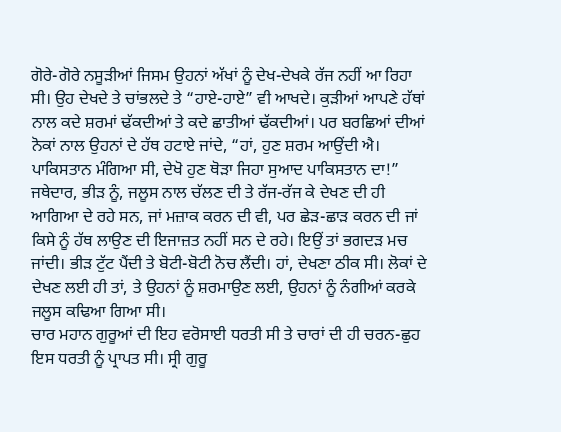ਗੋਰੇ-ਗੋਰੇ ਨਸੂੜੀਆਂ ਜਿਸਮ ਉਹਨਾਂ ਅੱਖਾਂ ਨੂੰ ਦੇਖ-ਦੇਖਕੇ ਰੱਜ ਨਹੀਂ ਆ ਰਿਹਾ ਸੀ। ਉਹ ਦੇਖਦੇ ਤੇ ਚਾਂਭਲਦੇ ਤੇ “ਹਾਏ-ਹਾਏ” ਵੀ ਆਖਦੇ। ਕੁੜੀਆਂ ਆਪਣੇ ਹੱਥਾਂ ਨਾਲ ਕਦੇ ਸ਼ਰਮਾਂ ਢੱਕਦੀਆਂ ਤੇ ਕਦੇ ਛਾਤੀਆਂ ਢੱਕਦੀਆਂ। ਪਰ ਬਰਛਿਆਂ ਦੀਆਂ ਨੋਕਾਂ ਨਾਲ ਉਹਨਾਂ ਦੇ ਹੱਥ ਹਟਾਏ ਜਾਂਦੇ, “ਹਾਂ, ਹੁਣ ਸ਼ਰਮ ਆਉਂਦੀ ਐ। ਪਾਕਿਸਤਾਨ ਮੰਗਿਆ ਸੀ, ਦੇਖੋ ਹੁਣ ਥੋੜਾ ਜਿਹਾ ਸੁਆਦ ਪਾਕਿਸਤਾਨ ਦਾ!”
ਜਥੇਦਾਰ, ਭੀੜ ਨੂੰ, ਜਲੂਸ ਨਾਲ ਚੱਲਣ ਦੀ ਤੇ ਰੱਜ-ਰੱਜ ਕੇ ਦੇਖਣ ਦੀ ਹੀ ਆਗਿਆ ਦੇ ਰਹੇ ਸਨ, ਜਾਂ ਮਜ਼ਾਕ ਕਰਨ ਦੀ ਵੀ, ਪਰ ਛੇੜ-ਛਾੜ ਕਰਨ ਦੀ ਜਾਂ ਕਿਸੇ ਨੂੰ ਹੱਥ ਲਾਉਣ ਦੀ ਇਜਾਜ਼ਤ ਨਹੀਂ ਸਨ ਦੇ ਰਹੇ। ਇਉਂ ਤਾਂ ਭਗਦੜ ਮਚ ਜਾਂਦੀ। ਭੀੜ ਟੁੱਟ ਪੈਂਦੀ ਤੇ ਬੋਟੀ-ਬੋਟੀ ਨੋਚ ਲੈਂਦੀ। ਹਾਂ, ਦੇਖਣਾ ਠੀਕ ਸੀ। ਲੋਕਾਂ ਦੇ ਦੇਖਣ ਲਈ ਹੀ ਤਾਂ, ਤੇ ਉਹਨਾਂ ਨੂੰ ਸ਼ਰਮਾਉਣ ਲਈ, ਉਹਨਾਂ ਨੂੰ ਨੰਗੀਆਂ ਕਰਕੇ ਜਲੂਸ ਕਢਿਆ ਗਿਆ ਸੀ।
ਚਾਰ ਮਹਾਨ ਗੁਰੂਆਂ ਦੀ ਇਹ ਵਰੋਸਾਈ ਧਰਤੀ ਸੀ ਤੇ ਚਾਰਾਂ ਦੀ ਹੀ ਚਰਨ-ਛੁਹ ਇਸ ਧਰਤੀ ਨੂੰ ਪ੍ਰਾਪਤ ਸੀ। ਸ੍ਰੀ ਗੁਰੂ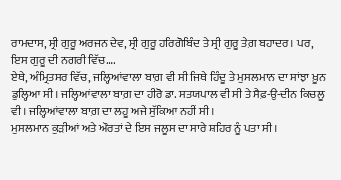ਰਾਮਦਾਸ, ਸ੍ਰੀ ਗੁਰੂ ਅਰਜਨ ਦੇਵ, ਸ੍ਰੀ ਗੁਰੂ ਹਰਿਗੋਬਿੰਦ ਤੇ ਸ੍ਰੀ ਗੁਰੂ ਤੇਗ਼ ਬਹਾਦਰ। ਪਰ, ਇਸ ਗੁਰੂ ਦੀ ਨਗਰੀ ਵਿੱਚ….
ਏਥੇ, ਅੰਮ੍ਰਿਤਸਰ ਵਿੱਚ, ਜਲ੍ਹਿਆਂਵਾਲਾ ਬਾਗ਼ ਵੀ ਸੀ ਜਿਥੇ ਹਿੰਦੂ ਤੇ ਮੁਸਲਮਾਨ ਦਾ ਸਾਂਝਾ ਖ਼ੂਨ ਡੁਲ੍ਹਿਆ ਸੀ। ਜਲ੍ਹਿਆਂਵਾਲਾ ਬਾਗ਼ ਦਾ ਹੀਰੋ ਡਾ. ਸਤਯਪਾਲ ਵੀ ਸੀ ਤੇ ਸੈਫ਼-ਉ-ਦੀਨ ਕਿਚਲੂ ਵੀ। ਜਲ੍ਹਿਆਂਵਾਲਾ ਬਾਗ਼ ਦਾ ਲਹੂ ਅਜੇ ਸੁੱਕਿਆ ਨਹੀਂ ਸੀ।
ਮੁਸਲਮਾਨ ਕੁੜੀਆਂ ਅਤੇ ਔਰਤਾਂ ਦੇ ਇਸ ਜਲੂਸ ਦਾ ਸਾਰੇ ਸ਼ਹਿਰ ਨੂੰ ਪਤਾ ਸੀ।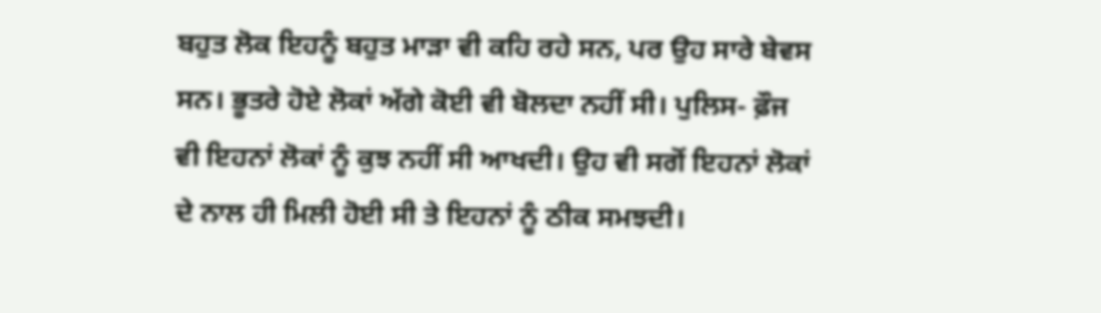ਬਹੁਤ ਲੋਕ ਇਹਨੂੰ ਬਹੁਤ ਮਾੜਾ ਵੀ ਕਹਿ ਰਹੇ ਸਨ, ਪਰ ਉਹ ਸਾਰੇ ਬੇਵਸ ਸਨ। ਭੂਤਰੇ ਹੋਏ ਲੋਕਾਂ ਅੱਗੇ ਕੋਈ ਵੀ ਬੋਲਦਾ ਨਹੀਂ ਸੀ। ਪੁਲਿਸ- ਫ਼ੌਜ ਵੀ ਇਹਨਾਂ ਲੋਕਾਂ ਨੂੰ ਕੁਝ ਨਹੀਂ ਸੀ ਆਖਦੀ। ਉਹ ਵੀ ਸਗੋਂ ਇਹਨਾਂ ਲੋਕਾਂ ਦੇ ਨਾਲ ਹੀ ਮਿਲੀ ਹੋਈ ਸੀ ਤੇ ਇਹਨਾਂ ਨੂੰ ਠੀਕ ਸਮਝਦੀ।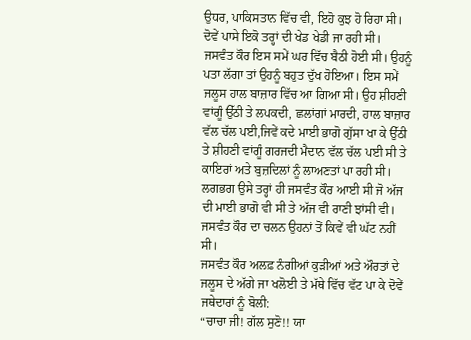ਉਧਰ, ਪਾਕਿਸਤਾਨ ਵਿੱਚ ਵੀ, ਇਹੋ ਕੁਝ ਹੋ ਰਿਹਾ ਸੀ। ਦੋਵੇਂ ਪਾਸੇ ਇਕੋ ਤਰ੍ਹਾਂ ਦੀ ਖੇਡ ਖੇਡੀ ਜਾ ਰਹੀ ਸੀ।
ਜਸਵੰਤ ਕੌਰ ਇਸ ਸਮੇਂ ਘਰ ਵਿੱਚ ਬੈਠੀ ਹੋਈ ਸੀ। ਉਹਨੂੰ ਪਤਾ ਲੱਗਾ ਤਾਂ ਉਹਨੂੰ ਬਹੁਤ ਦੁੱਖ ਹੋਇਆ। ਇਸ ਸਮੇਂ ਜਲੂਸ ਹਾਲ ਬਾਜ਼ਾਰ ਵਿੱਚ ਆ ਗਿਆ ਸੀ। ਉਹ ਸ਼ੀਹਣੀ ਵਾਂਗੂੰ ਉੱਠੀ ਤੇ ਲਪਕਦੀ, ਛਲਾਂਗਾਂ ਮਾਰਦੀ, ਹਾਲ ਬਾਜ਼ਾਰ ਵੱਲ ਚੱਲ ਪਈ,ਜਿਵੇਂ ਕਦੇ ਮਾਈ ਭਾਗੋ ਗੁੱਸਾ ਖਾ ਕੇ ਉੱਠੀ ਤੇ ਸ਼ੀਹਣੀ ਵਾਂਗੂੰ ਗਰਜਦੀ ਮੈਦਾਨ ਵੱਲ ਚੱਲ ਪਈ ਸੀ ਤੇ ਕਾਇਰਾਂ ਅਤੇ ਬੁਜ਼ਦਿਲਾਂ ਨੂੰ ਲਾਅਣਤਾਂ ਪਾ ਰਹੀ ਸੀ। ਲਗਭਗ ਉਸੇ ਤਰ੍ਹਾਂ ਹੀ ਜਸਵੰਤ ਕੌਰ ਆਈ ਸੀ ਜੋ ਅੱਜ ਦੀ ਮਾਈ ਭਾਗੋ ਵੀ ਸੀ ਤੇ ਅੱਜ ਵੀ ਰਾਣੀ ਝਾਂਸੀ ਵੀ। ਜਸਵੰਤ ਕੌਰ ਦਾ ਚਲਨ ਉਹਨਾਂ ਤੋਂ ਕਿਵੇਂ ਵੀ ਘੱਟ ਨਹੀਂ ਸੀ।
ਜਸਵੰਤ ਕੌਰ ਅਲਫ਼ ਨੰਗੀਆਂ ਕੁੜੀਆਂ ਅਤੇ ਔਰਤਾਂ ਦੇ ਜਲੂਸ ਦੇ ਅੱਗੇ ਜਾ ਖਲੋਈ ਤੇ ਮੱਥੇ ਵਿੱਚ ਵੱਟ ਪਾ ਕੇ ਦੋਵੇਂ ਜਥੇਦਾਰਾਂ ਨੂੰ ਬੋਲੀ:
“ਚਾਚਾ ਜੀ! ਗੱਲ ਸੁਣੋ!! ਯਾ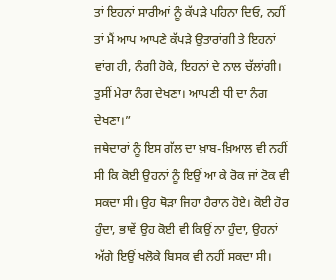ਤਾਂ ਇਹਨਾਂ ਸਾਰੀਆਂ ਨੂੰ ਕੱਪੜੇ ਪਹਿਨਾ ਦਿਓ, ਨਹੀਂ ਤਾਂ ਮੈਂ ਆਪ ਆਪਣੇ ਕੱਪੜੇ ਉਤਾਰਾਂਗੀ ਤੇ ਇਹਨਾਂ ਵਾਂਗ ਹੀ, ਨੰਗੀ ਹੋਕੇ, ਇਹਨਾਂ ਦੇ ਨਾਲ ਚੱਲਾਂਗੀ। ਤੁਸੀਂ ਮੇਰਾ ਨੰਗ ਦੇਖਣਾ। ਆਪਣੀ ਧੀ ਦਾ ਨੰਗ ਦੇਖਣਾ।”
ਜਥੇਦਾਰਾਂ ਨੂੰ ਇਸ ਗੱਲ ਦਾ ਖ਼ਾਬ-ਖ਼ਿਆਲ ਵੀ ਨਹੀਂ ਸੀ ਕਿ ਕੋਈ ਉਹਨਾਂ ਨੂੰ ਇਉਂ ਆ ਕੇ ਰੋਕ ਜਾਂ ਟੋਕ ਵੀ ਸਕਦਾ ਸੀ। ਉਹ ਥੋੜਾ ਜਿਹਾ ਹੈਰਾਨ ਹੋਏ। ਕੋਈ ਹੋਰ ਹੁੰਦਾ, ਭਾਵੇਂ ਉਹ ਕੋਈ ਵੀ ਕਿਉਂ ਨਾ ਹੁੰਦਾ, ਉਹਨਾਂ ਅੱਗੇ ਇਉਂ ਖਲੋਕੇ ਬਿਸਕ ਵੀ ਨਹੀਂ ਸਕਦਾ ਸੀ।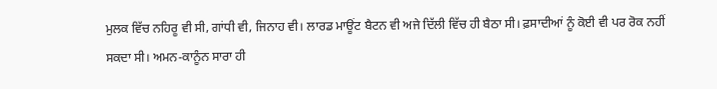ਮੁਲਕ ਵਿੱਚ ਨਹਿਰੂ ਵੀ ਸੀ, ਗਾਂਧੀ ਵੀ, ਜਿਨਾਹ ਵੀ। ਲਾਰਡ ਮਾਊਂਟ ਬੈਟਨ ਵੀ ਅਜੇ ਦਿੱਲੀ ਵਿੱਚ ਹੀ ਬੈਠਾ ਸੀ। ਫ਼ਸਾਦੀਆਂ ਨੂੰ ਕੋਈ ਵੀ ਪਰ ਰੋਕ ਨਹੀਂ ਸਕਦਾ ਸੀ। ਅਮਨ-ਕਾਨੂੰਨ ਸਾਰਾ ਹੀ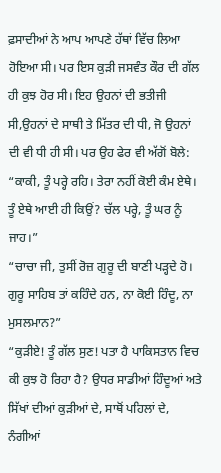ਫ਼ਸਾਦੀਆਂ ਨੇ ਆਪ ਆਪਣੇ ਹੱਥਾਂ ਵਿੱਚ ਲਿਆ ਹੋਇਆ ਸੀ। ਪਰ ਇਸ ਕੁੜੀ ਜਸਵੰਤ ਕੌਰ ਦੀ ਗੱਲ ਹੀ ਕੁਝ ਹੋਰ ਸੀ। ਇਹ ਉਹਨਾਂ ਦੀ ਭਤੀਜੀ ਸੀ,ਉਹਨਾਂ ਦੇ ਸਾਥੀ ਤੇ ਮਿੱਤਰ ਦੀ ਧੀ, ਜੋ ਉਹਨਾਂ ਦੀ ਵੀ ਧੀ ਹੀ ਸੀ। ਪਰ ਉਹ ਫੇਰ ਵੀ ਅੱਗੋਂ ਬੋਲੇ:
“ਕਾਕੀ, ਤੂੰ ਪਰ੍ਹੇ ਰਹਿ। ਤੇਰਾ ਨਹੀਂ ਕੋਈ ਕੰਮ ਏਥੇ। ਤੂੰ ਏਥੇ ਆਈ ਹੀ ਕਿਉਂ? ਚੱਲ ਪਰ੍ਹੇ, ਤੂੰ ਘਰ ਨੂੰ ਜਾਹ।”
“ਚਾਚਾ ਜੀ, ਤੁਸੀਂ ਰੋਜ਼ ਗੁਰੂ ਦੀ ਬਾਣੀ ਪੜ੍ਹਦੇ ਹੋ। ਗੁਰੂ ਸਾਹਿਬ ਤਾਂ ਕਹਿੰਦੇ ਹਨ, ਨਾ ਕੋਈ ਹਿੰਦੂ, ਨਾ ਮੁਸਲਮਾਨ?”
“ਕੁੜੀਏ! ਤੂੰ ਗੱਲ ਸੁਣ! ਪਤਾ ਹੈ ਪਾਕਿਸਤਾਨ ਵਿਚ ਕੀ ਕੁਝ ਹੋ ਰਿਹਾ ਹੈ? ਉਧਰ ਸਾਡੀਆਂ ਹਿੰਦੂਆਂ ਅਤੇ ਸਿੱਖਾਂ ਦੀਆਂ ਕੁੜੀਆਂ ਦੇ, ਸਾਥੋਂ ਪਹਿਲਾਂ ਦੇ, ਨੰਗੀਆਂ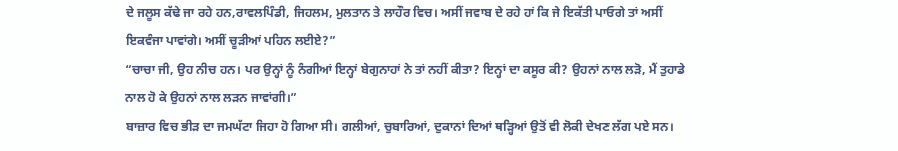ਦੇ ਜਲੂਸ ਕੱਢੇ ਜਾ ਰਹੇ ਹਨ,ਰਾਵਲਪਿੰਡੀ, ਜਿਹਲਮ, ਮੁਲਤਾਨ ਤੇ ਲਾਹੌਰ ਵਿਚ। ਅਸੀਂ ਜਵਾਬ ਦੇ ਰਹੇ ਹਾਂ ਕਿ ਜੇ ਇਕੱਤੀ ਪਾਓਗੇ ਤਾਂ ਅਸੀਂ ਇਕਵੰਜਾ ਪਾਵਾਂਗੇ। ਅਸੀਂ ਚੂੜੀਆਂ ਪਹਿਨ ਲਈਏ?”
“ਚਾਚਾ ਜੀ, ਉਹ ਨੀਚ ਹਨ। ਪਰ ਉਨ੍ਹਾਂ ਨੂੰ ਨੰਗੀਆਂ ਇਨ੍ਹਾਂ ਬੇਗੁਨਾਹਾਂ ਨੇ ਤਾਂ ਨਹੀਂ ਕੀਤਾ? ਇਨ੍ਹਾਂ ਦਾ ਕਸੂਰ ਕੀ? ਉਹਨਾਂ ਨਾਲ ਲੜੋ, ਮੈਂ ਤੁਹਾਡੇ ਨਾਲ ਹੋ ਕੇ ਉਹਨਾਂ ਨਾਲ ਲੜਨ ਜਾਵਾਂਗੀ।”
ਬਾਜ਼ਾਰ ਵਿਚ ਭੀੜ ਦਾ ਜਮਘੱਟਾ ਜਿਹਾ ਹੋ ਗਿਆ ਸੀ। ਗਲੀਆਂ, ਚੁਬਾਰਿਆਂ, ਦੁਕਾਨਾਂ ਦਿਆਂ ਥੜ੍ਹਿਆਂ ਉਤੋਂ ਵੀ ਲੋਕੀ ਦੇਖਣ ਲੱਗ ਪਏ ਸਨ।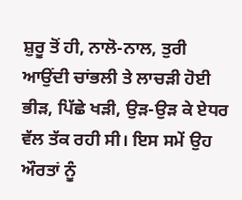ਸ਼ੁਰੂ ਤੋਂ ਹੀ, ਨਾਲੋ-ਨਾਲ, ਤੁਰੀ ਆਉਂਦੀ ਚਾਂਭਲੀ ਤੇ ਲਾਚੜੀ ਹੋਈ ਭੀੜ, ਪਿੱਛੇ ਖੜੀ, ਉੜ-ਉੜ ਕੇ ਏਧਰ ਵੱਲ ਤੱਕ ਰਹੀ ਸੀ। ਇਸ ਸਮੇਂ ਉਹ ਔਰਤਾਂ ਨੂੰ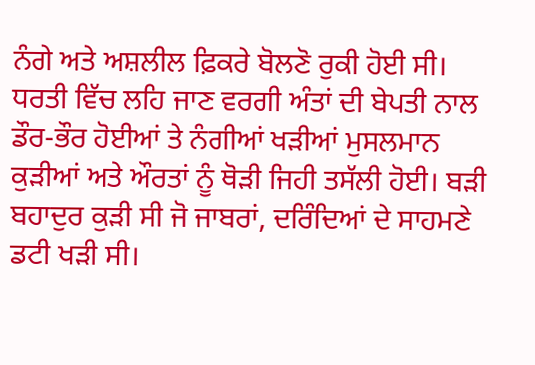ਨੰਗੇ ਅਤੇ ਅਸ਼ਲੀਲ ਫ਼ਿਕਰੇ ਬੋਲਣੋ ਰੁਕੀ ਹੋਈ ਸੀ।
ਧਰਤੀ ਵਿੱਚ ਲਹਿ ਜਾਣ ਵਰਗੀ ਅੰਤਾਂ ਦੀ ਬੇਪਤੀ ਨਾਲ ਡੌਰ-ਭੌਰ ਹੋਈਆਂ ਤੇ ਨੰਗੀਆਂ ਖੜੀਆਂ ਮੁਸਲਮਾਨ ਕੁੜੀਆਂ ਅਤੇ ਔਰਤਾਂ ਨੂੰ ਥੋੜੀ ਜਿਹੀ ਤਸੱਲੀ ਹੋਈ। ਬੜੀ ਬਹਾਦੁਰ ਕੁੜੀ ਸੀ ਜੋ ਜਾਬਰਾਂ, ਦਰਿੰਦਿਆਂ ਦੇ ਸਾਹਮਣੇ ਡਟੀ ਖੜੀ ਸੀ।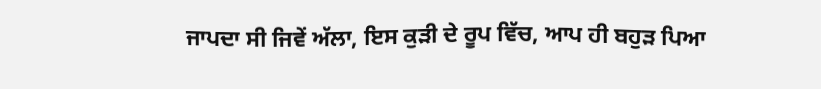ਜਾਪਦਾ ਸੀ ਜਿਵੇਂ ਅੱਲਾ, ਇਸ ਕੁੜੀ ਦੇ ਰੂਪ ਵਿੱਚ, ਆਪ ਹੀ ਬਹੁੜ ਪਿਆ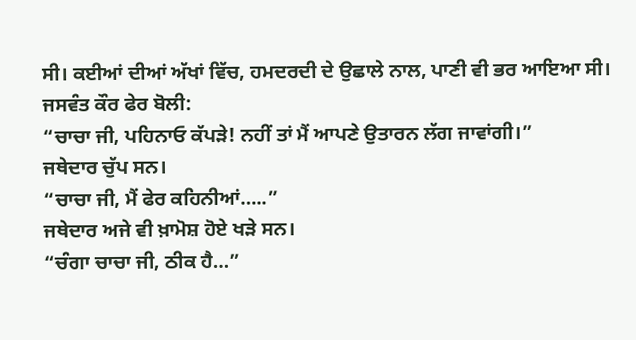ਸੀ। ਕਈਆਂ ਦੀਆਂ ਅੱਖਾਂ ਵਿੱਚ, ਹਮਦਰਦੀ ਦੇ ਉਛਾਲੇ ਨਾਲ, ਪਾਣੀ ਵੀ ਭਰ ਆਇਆ ਸੀ।
ਜਸਵੰਤ ਕੌਰ ਫੇਰ ਬੋਲੀ:
“ਚਾਚਾ ਜੀ, ਪਹਿਨਾਓ ਕੱਪੜੇ! ਨਹੀਂ ਤਾਂ ਮੈਂ ਆਪਣੇ ਉਤਾਰਨ ਲੱਗ ਜਾਵਾਂਗੀ।”
ਜਥੇਦਾਰ ਚੁੱਪ ਸਨ।
“ਚਾਚਾ ਜੀ, ਮੈਂ ਫੇਰ ਕਹਿਨੀਆਂ…..”
ਜਥੇਦਾਰ ਅਜੇ ਵੀ ਖ਼ਾਮੋਸ਼ ਹੋਏ ਖੜੇ ਸਨ।
“ਚੰਗਾ ਚਾਚਾ ਜੀ, ਠੀਕ ਹੈ…”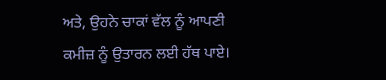ਅਤੇ, ਉਹਨੇ ਚਾਕਾਂ ਵੱਲ ਨੂੰ ਆਪਣੀ ਕਮੀਜ਼ ਨੂੰ ਉਤਾਰਨ ਲਈ ਹੱਥ ਪਾਏ।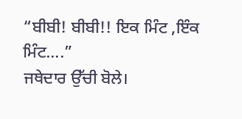“ਬੀਬੀ! ਬੀਬੀ!! ਇਕ ਮਿੰਟ ,ਇੰਕ ਮਿੰਟ….”
ਜਥੇਦਾਰ ਉੱਚੀ ਬੋਲੇ।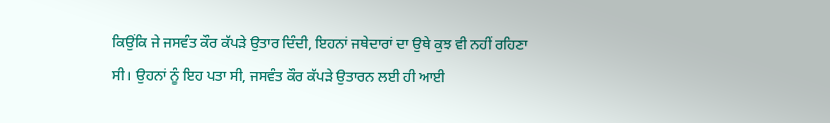ਕਿਉਂਕਿ ਜੇ ਜਸਵੰਤ ਕੌਰ ਕੱਪੜੇ ਉਤਾਰ ਦਿੰਦੀ, ਇਹਨਾਂ ਜਥੇਦਾਰਾਂ ਦਾ ਉਥੇ ਕੁਝ ਵੀ ਨਹੀਂ ਰਹਿਣਾ ਸੀ। ਉਹਨਾਂ ਨੂੰ ਇਹ ਪਤਾ ਸੀ, ਜਸਵੰਤ ਕੌਰ ਕੱਪੜੇ ਉਤਾਰਨ ਲਈ ਹੀ ਆਈ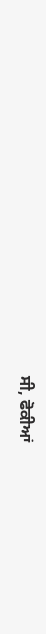ਸੀ, ਫੋਕੀਆਂ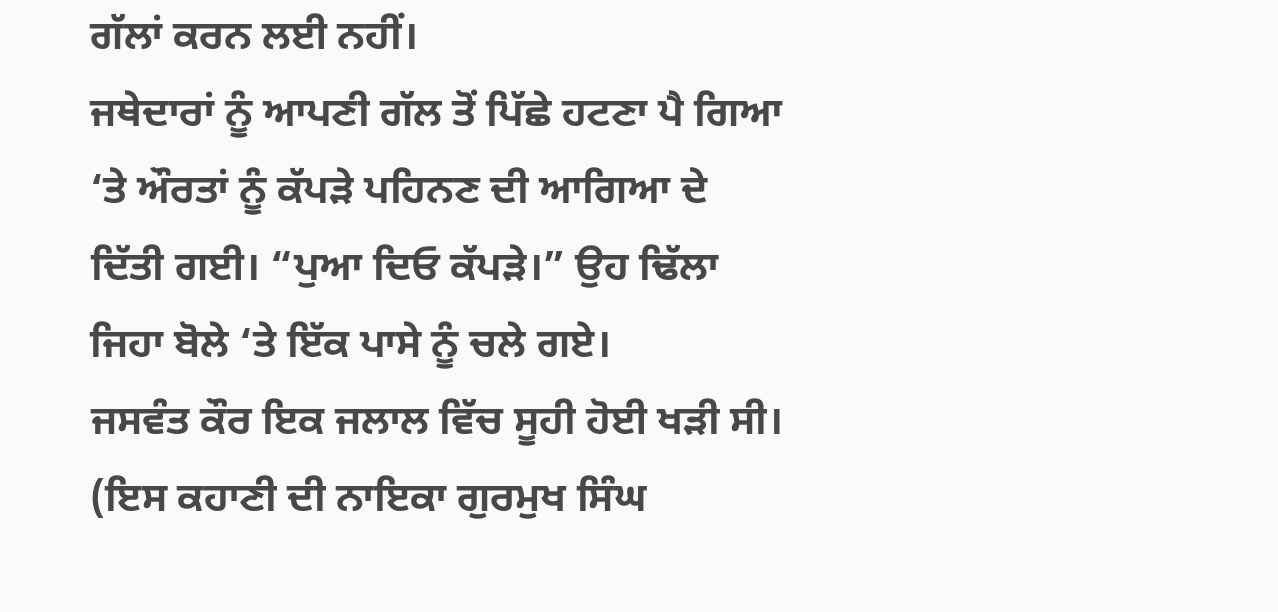ਗੱਲਾਂ ਕਰਨ ਲਈ ਨਹੀਂ।
ਜਥੇਦਾਰਾਂ ਨੂੰ ਆਪਣੀ ਗੱਲ ਤੋਂ ਪਿੱਛੇ ਹਟਣਾ ਪੈ ਗਿਆ ‘ਤੇ ਔਰਤਾਂ ਨੂੰ ਕੱਪੜੇ ਪਹਿਨਣ ਦੀ ਆਗਿਆ ਦੇ ਦਿੱਤੀ ਗਈ। “ਪੁਆ ਦਿਓ ਕੱਪੜੇ।” ਉਹ ਢਿੱਲਾ ਜਿਹਾ ਬੋਲੇ ‘ਤੇ ਇੱਕ ਪਾਸੇ ਨੂੰ ਚਲੇ ਗਏ।
ਜਸਵੰਤ ਕੌਰ ਇਕ ਜਲਾਲ ਵਿੱਚ ਸੂਹੀ ਹੋਈ ਖੜੀ ਸੀ।
(ਇਸ ਕਹਾਣੀ ਦੀ ਨਾਇਕਾ ਗੁਰਮੁਖ ਸਿੰਘ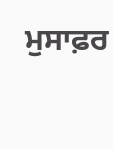ਮੁਸਾਫ਼ਰ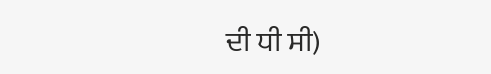ਦੀ ਧੀ ਸੀ)